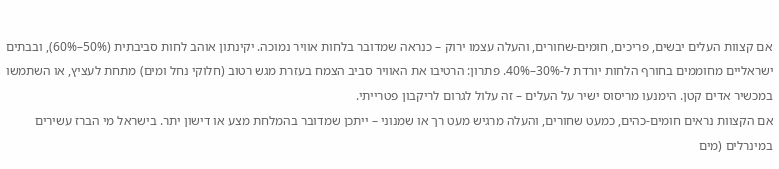אם קצוות העלים יבשים, פריכים, חומים-שחורים, והעלה עצמו ירוק – כנראה שמדובר בלחות אוויר נמוכה. יקינתון אוהב לחות סביבתית (50%–60%), ובבתים ישראליים מחוממים בחורף הלחות יורדת ל-30%–40%. פתרון: הרטיבו את האוויר סביב הצמח בעזרת מגש רטוב (חלוקי נחל ומים) מתחת לעציץ, או השתמשו במכשיר אדים קטן. הימנעו מריסוס ישיר על העלים – זה עלול לגרום לריקבון פטרייתי.
אם הקצוות נראים חומים-כהים, כמעט שחורים, והעלה מרגיש מעט רך או שמנוני – ייתכן שמדובר בהמלחת מצע או דישון יתר. בישראל מי הברז עשירים במינרלים (מים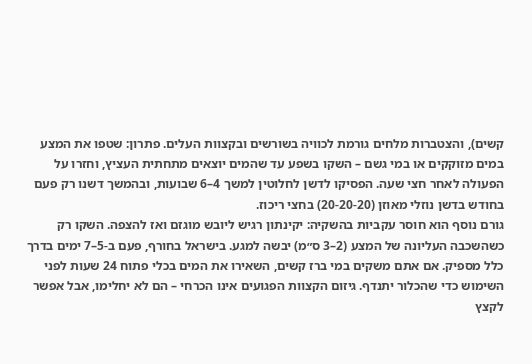קשים), והצטברות מלחים גורמת לכוויה בשורשים ובקצוות העלים. פתרון: שטפו את המצע במים מזוקקים או במי גשם – השקו בשפע עד שהמים יוצאים מתחתית העציץ, וחזרו על הפעולה לאחר חצי שעה. הפסיקו לדשן לחלוטין למשך 4–6 שבועות, ובהמשך דשנו רק פעם בחודש בדשן נוזלי מאוזן (20-20-20) בחצי ריכוז.
גורם נוסף הוא חוסר עקביות בהשקיה: יקינתון רגיש ליובש מוגזם ואז להצפה. השקו רק כשהשכבה העליונה של המצע (2–3 ס״מ) יבשה למגע. בישראל בחורף, פעם ב-5–7 ימים בדרך כלל מספיק. אם אתם משקים במי ברז קשים, השאירו את המים בכלי פתוח 24 שעות לפני השימוש כדי שהכלור יתנדף. גיזום הקצוות הפגועים אינו הכרחי – הם לא יחלימו, אבל אפשר לקצץ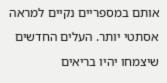אותם במספריים נקיים למראה אסתטי יותר. העלים החדשים שיצמחו יהיו בריאים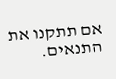אם תתקנו את התנאים.